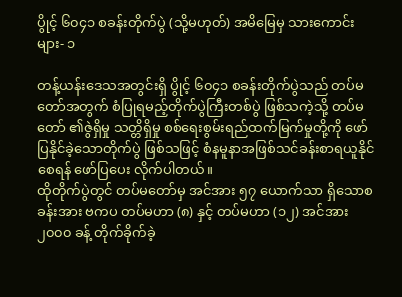ပွိုင့် ၆၀၄၁ စခန်းတိုက်ပွဲ (သို့မဟုတ်) အမိမြေမှ သားကောင်းများ- ၁

တန့်ယန်းဒေသအတွင်းရှိ ပွိုင့် ၆၀၄၁ စခန်းတိုက်ပွဲသည် တပ်မတော်အတွက် စံပြုရမည့်တိုက်ပွဲကြီးတစ်ပွဲ ဖြစ်သကဲ့သို့ တပ်မတော် ၏ဇွဲရှိမှု သတ္တိရှိမှု စစ်ရေးစွမ်းရည်ထက်မြက်မှုတို့ကို ဖော်ပြနိုင်ခဲ့သောတိုက်ပွဲ ဖြစ်သဖြင့် စံနမူနာအဖြစ်သင်ခန်းစာရယူနိုင်စေရန် ဖော်ပြပေး လိုက်ပါတယ်။
ထိုတိုက်ပွဲတွင် တပ်မတော်မှ အင်အား ၅၇ ယောက်သာ ရှိသောစခန်းအား ဗကပ တပ်မဟာ (၈) နှင့် တပ်မဟာ (၁၂) အင်အား ၂၀၀၀ ခန့် တိုက်ခိုက်ခဲ့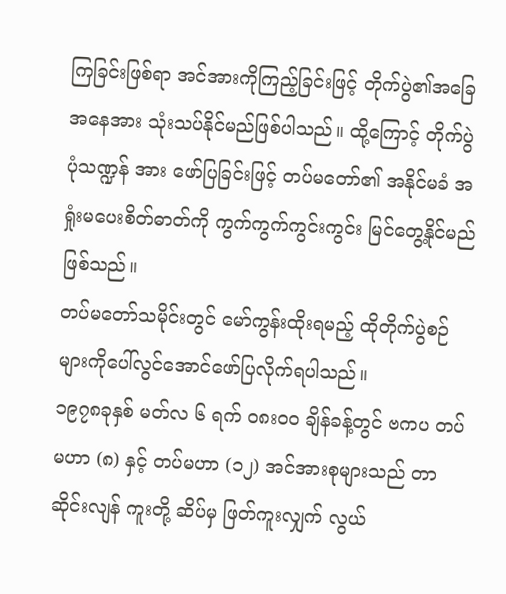ကြခြင်းဖြစ်ရာ အင်အားကိုကြည့်ခြင်းဖြင့် တိုက်ပွဲ၏အခြေအနေအား သုံးသပ်နိုင်မည်ဖြစ်ပါသည်။ ထို့ကြောင့် တိုက်ပွဲပုံသဏ္ဍန် အား ဖော်ပြခြင်းဖြင့် တပ်မတော်၏ အနိုင်မခံ အရှုံးမပေးစိတ်ဓာတ်ကို ကွက်ကွက်ကွင်းကွင်း မြင်တွေ့နိုင်မည် ဖြစ်သည်။
တပ်မတော်သမိုင်းတွင် မော်ကွန်းထိုးရမည့် ထိုတိုက်ပွဲစဉ်များကိုပေါ်လွင်အောင်ဖော်ပြလိုက်ရပါသည်။
၁၉၇၈ခုနှစ် မတ်လ ၆ ရက် ၀၈း၀၀ ချိန်ခန့်တွင် ဗကပ တပ်မဟာ (၈) နှင့် တပ်မဟာ (၁၂) အင်အားစုများသည် တာဆိုင်းလျန် ကူးတို့ ဆိပ်မှ ဖြတ်ကူးလျှက် လွယ်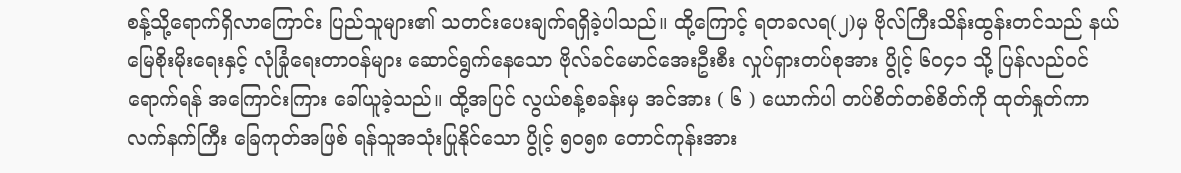စန့်သို့ရောက်ရှိလာကြောင်း ပြည်သူများ၏ သတင်းပေးချက်ရရှိခဲ့ပါသည်။ ထို့ကြောင့် ရတခလရ(၂)မှ ဗိုလ်ကြီးသိန်းထွန်းတင်သည် နယ်မြေစိုးမိုးရေးနှင့် လုံခြုံရေးတာဝန်များ ဆောင်ရွက်နေသော ဗိုလ်ခင်မောင်အေးဦးစီး လှုပ်ရှားတပ်စုအား ပွိုင့် ၆၀၄၁ သို့ ပြန်လည်ဝင်ရောက်ရန် အကြောင်းကြား ခေါ်ယူခဲ့သည်။ ထို့အပြင် လွယ်စန့်စခန်းမှ အင်အား ( ၆ ) ယောက်ပါ တပ်စိတ်တစ်စိတ်ကို ထုတ်နှုတ်ကာ လက်နက်ကြီး ခြေကုတ်အဖြစ် ရန်သူအသုံးပြုနိုင်သော ပွိုင့် ၅၀၅၈ တောင်ကုန်းအား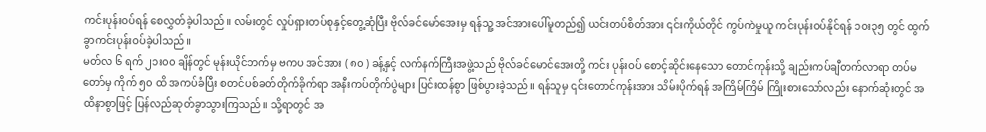ကင်းပုန်းဝပ်ရန် စေလွှတ်ခဲ့ပါသည်။ လမ်းတွင် လှုပ်ရှားတပ်စုနှင့်တွေ့ဆုံပြီး ဗိုလ်ခင်မော်အေးမှ ရန်သူ့ အင်အားပေါ်မူတည်၍ ယင်းတပ်စိတ်အား ၎င်းကိုယ်တိုင် ကွပ်ကဲမှုယူ ကင်းပုန်းဝပ်နိုင်ရန် ၁၀း၃၅ တွင် ထွက်ခွာကင်းပုန်းဝပ်ခဲ့ပါသည်။
မတ်လ ၆ ရက် ၂၁း၀၀ ချိန်တွင် မုန်းယိုင်ဘက်မှ ဗကပ အင်အား ( ၈၀ ) ခန့်နှင့် လက်နက်ကြီးအဖွဲ့သည် ဗိုလ်ခင်မောင်အေးတို့ ကင်း ပုန်းဝပ် စောင့်ဆိုင်းနေသော တောင်ကုန်းသို့ ချည်းကပ်ချီတက်လာရာ တပ်မတော်မှ ကိုက် ၅၀ ထိ အကပ်ခံပြီး စတင်ပစ်ခတ်တိုက်ခိုက်ရာ အနီးကပ်တိုက်ပွဲများ ပြင်းထန်စွာ ဖြစ်ပွားခဲ့သည်။ ရန်သူမှ ၎င်းတောင်ကုန်းအား သိမ်းပိုက်ရန် အကြိမ်ကြိမ် ကြိုးစားသော်လည်း နောက်ဆုံးတွင် အထိနာစွာဖြင့် ပြန်လည်ဆုတ်ခွာသွားကြသည်။ သို့ရာတွင် အ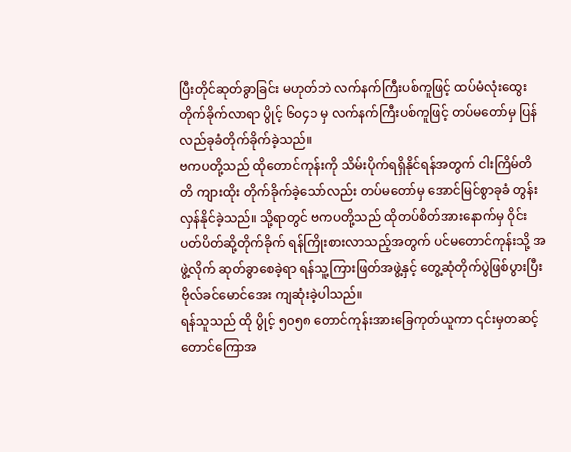ပြီးတိုင်ဆုတ်ခွာခြင်း မဟုတ်ဘဲ လက်နက်ကြီးပစ်ကူဖြင့် ထပ်မံလုံးထွေး တိုက်ခိုက်လာရာ ပွိုင့် ၆၀၄၁ မှ လက်နက်ကြီးပစ်ကူဖြင့် တပ်မတော်မှ ပြန်လည်ခုခံတိုက်ခိုက်ခဲ့သည်။
ဗကပတို့သည် ထိုတောင်ကုန်းကို သိမ်းပိုက်ရရှိနိုင်ရန်အတွက် ငါးကြိမ်တိတိ ကျားထိုး တိုက်ခိုက်ခဲ့သော်လည်း တပ်မတော်မှ အောင်မြင်စွာခုခံ တွန်းလှန်နိုင်ခဲ့သည်။ သို့ရာတွင် ဗကပတို့သည် ထိုတပ်စိတ်အားနောက်မှ ဝိုင်းပတ်ပိတ်ဆို့တိုက်ခိုက် ရန်ကြိုးစားလာသည့်အတွက် ပင်မတောင်ကုန်းသို့ အဖွဲ့လိုက် ဆုတ်ခွာစေခဲ့ရာ ရန်သူ့ကြားဖြတ်အဖွဲ့နှင့် တွေ့ဆုံတိုက်ပွဲဖြစ်ပွားပြီး ဗိုလ်ခင်မောင်အေး ကျဆုံးခဲ့ပါသည်။
ရန်သူသည် ထို ပွိုင့် ၅၀၅၈ တောင်ကုန်းအားခြေကုတ်ယူကာ ၎င်းမှတဆင့် တောင်ကြောအ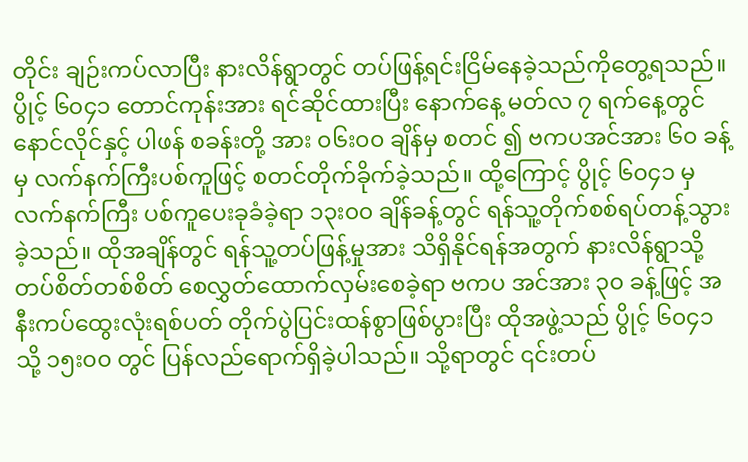တိုင်း ချဉ်းကပ်လာပြီး နားလိန်ရွာတွင် တပ်ဖြန့်ရင်းငြိမ်နေခဲ့သည်ကိုတွေ့ရသည်။
ပွိုင့် ၆၀၄၁ တောင်ကုန်းအား ရင်ဆိုင်ထားပြီး နောက်နေ့ မတ်လ ၇ ရက်နေ့တွင် နောင်လိုင်နှင့် ပါဖန် စခန်းတို့ အား ၀၆း၀၀ ချိန်မှ စတင် ၍ ဗကပအင်အား ၆၀ ခန့်မှ လက်နက်ကြီးပစ်ကူဖြင့် စတင်တိုက်ခိုက်ခဲ့သည်။ ထို့ကြောင့် ပွိုင့် ၆၀၄၁ မှ လက်နက်ကြီး ပစ်ကူပေးခုခံခဲ့ရာ ၁၃း၀၀ ချိန်ခန့်တွင် ရန်သူ့တိုက်စစ်ရပ်တန့်သွားခဲ့သည်။ ထိုအချိန်တွင် ရန်သူ့တပ်ဖြန့်မှုအား သိရှိနိုင်ရန်အတွက် နားလိန်ရွာသို့ တပ်စိတ်တစ်စိတ် စေလွှတ်ထောက်လှမ်းစေခဲ့ရာ ဗကပ အင်အား ၃၀ ခန့်ဖြင့် အနီးကပ်ထွေးလုံးရစ်ပတ် တိုက်ပွဲပြင်းထန်စွာဖြစ်ပွားပြီး ထိုအဖွဲ့သည် ပွိုင့် ၆၀၄၁ သို့ ၁၅း၀၀ တွင် ပြန်လည်ရောက်ရှိခဲ့ပါသည်။ သို့ရာတွင် ၎င်းတပ်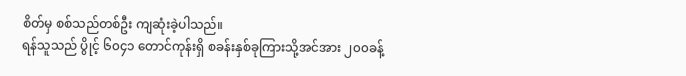စိတ်မှ စစ်သည်တစ်ဦး ကျဆုံးခဲ့ပါသည်။
ရန်သူသည် ပွိုင့် ၆၀၄၁ တောင်ကုန်းရှိ စခန်းနှစ်ခုကြားသို့အင်အား ၂၀၀ခန့်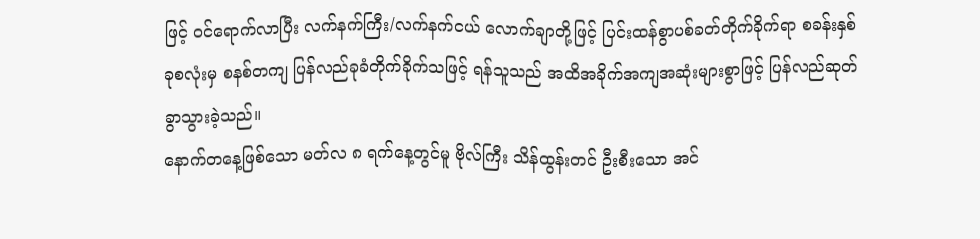ဖြင့် ဝင်ရောက်လာပြီး လက်နက်ကြီး/လက်နက်ငယ် လောက်ချာတို့ဖြင့် ပြင်းထန်စွာပစ်ခတ်တိုက်ခိုက်ရာ စခန်းနှစ်ခုစလုံးမှ စနစ်တကျ ပြန်လည်ခုခံတိုက်ခိုက်သဖြင့် ရန်သူသည် အထိအခိုက်အကျအဆုံးများစွာဖြင့် ပြန်လည်ဆုတ်ခွာသွားခဲ့သည်။
နောက်တနေ့ဖြစ်သော မတ်လ ၈ ရက်နေ့တွင်မူ ဗိုလ်ကြီး သိန်ထွန်းတင် ဦးစီးသော အင်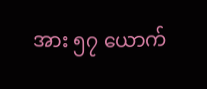အား ၅၇ ယောက်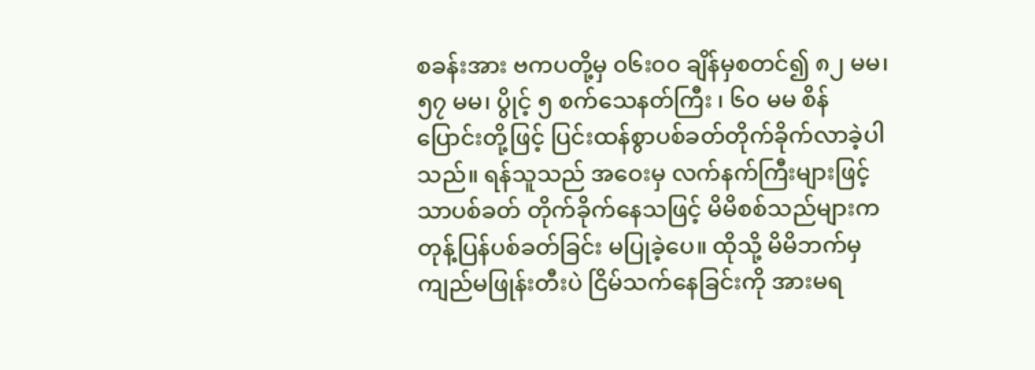စခန်းအား ဗကပတို့မှ ၀၆း၀၀ ချိန်မှစတင်၍ ၈၂ မမ၊ ၅၇ မမ၊ ပွိုင့် ၅ စက်သေနတ်ကြီး ၊ ၆၀ မမ စိန်ပြောင်းတို့ဖြင့် ပြင်းထန်စွာပစ်ခတ်တိုက်ခိုက်လာခဲ့ပါသည်။ ရန်သူသည် အဝေးမှ လက်နက်ကြီးများဖြင့်သာပစ်ခတ် တိုက်ခိုက်နေသဖြင့် မိမိစစ်သည်များက တုန့်ပြန်ပစ်ခတ်ခြင်း မပြုခဲ့ပေ။ ထိုသို့ မိမိဘက်မှ ကျည်မဖြုန်းတီးပဲ ငြိမ်သက်နေခြင်းကို အားမရ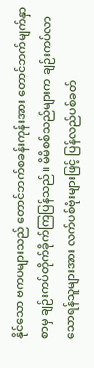နိုင်သော ဗကပများသည် တောင်ဘက်စခန်းကုန်းအား တောင်ဘက်မျက်နှာစာမှ ချဉ်းကပ်တိုက်ခိုက်ကြပြန်သည်။ မိမိစစ်သည်များက ချဉ်းကပ်လာသောရန်သူများအား လက်ပစ်ဗုံးများဖြင့် ပြန်လည်ပစ်ခတ်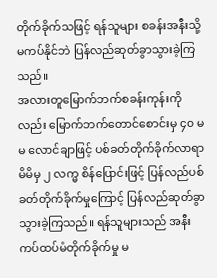တိုက်ခိုက်သဖြင့် ရန်သူများ စခန်းအနီးသို့ မကပ်နိုင်ဘဲ ပြန်လည်ဆုတ်ခွာသွားခဲ့ကြသည်။
အလားတူမြောက်ဘက်စခန်းကုန်းကိုလည်း မြောက်ဘက်တောင်စောင်းမှ ၄၀ မမ လောင်ချာဖြင့် ပစ်ခတ်တိုက်ခိုက်လာရာ မိမိမှ ၂ လက္မ စိန်ပြောင်းဖြင့် ပြန်လည်ပစ်ခတ်တိုက်ခိုက်မှုကြောင့် ပြန်လည်ဆုတ်ခွာသွားခဲ့ကြသည်။ ရန်သူများသည် အနီးကပ်ထပ်မံတိုက်ခိုက်မှု မ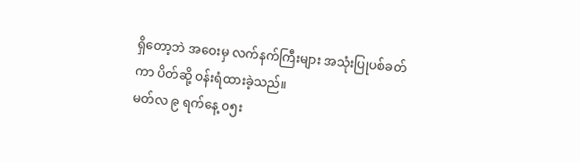ရှိတော့ဘဲ အဝေးမှ လက်နက်ကြီးများ အသုံးပြုပစ်ခတ်ကာ ပိတ်ဆို့ ဝန်းရံထားခဲ့သည်။
မတ်လ ၉ ရက်နေ့ ၀၅း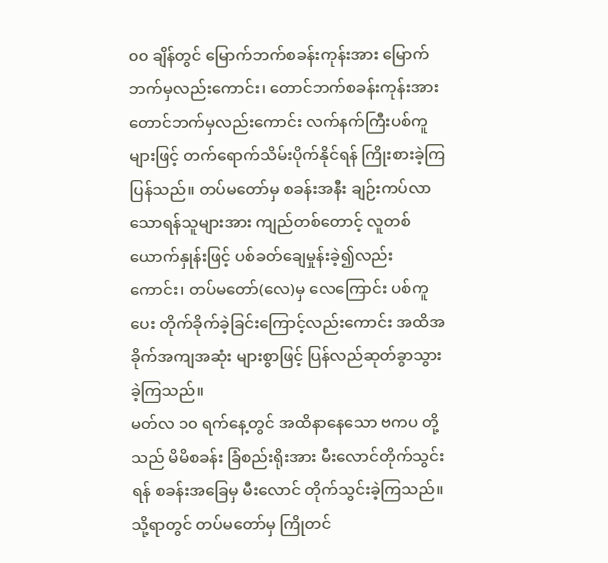၀၀ ချိန်တွင် မြောက်ဘက်စခန်းကုန်းအား မြောက်ဘက်မှလည်းကောင်း၊ တောင်ဘက်စခန်းကုန်းအား တောင်ဘက်မှလည်းကောင်း လက်နက်ကြီးပစ်ကူများဖြင့် တက်ရောက်သိမ်းပိုက်နိုင်ရန် ကြိုးစားခဲ့ကြပြန်သည်။ တပ်မတော်မှ စခန်းအနီး ချဉ်းကပ်လာသောရန်သူများအား ကျည်တစ်တောင့် လူတစ်ယောက်နှုန်းဖြင့် ပစ်ခတ်ချေမှုန်းခဲ့၍လည်းကောင်း၊ တပ်မတော်(လေ)မှ လေကြောင်း ပစ်ကူပေး တိုက်ခိုက်ခဲ့ခြင်းကြောင့်လည်းကောင်း အထိအခိုက်အကျအဆုံး များစွာဖြင့် ပြန်လည်ဆုတ်ခွာသွားခဲ့ကြသည်။
မတ်လ ၁၀ ရက်နေ့တွင် အထိနာနေသော ဗကပ တို့သည် မိမိစခန်း ခြံစည်းရိုးအား မီးလောင်တိုက်သွင်းရန် စခန်းအခြေမှ မီးလောင် တိုက်သွင်းခဲ့ကြသည်။ သို့ရာတွင် တပ်မတော်မှ ကြိုတင်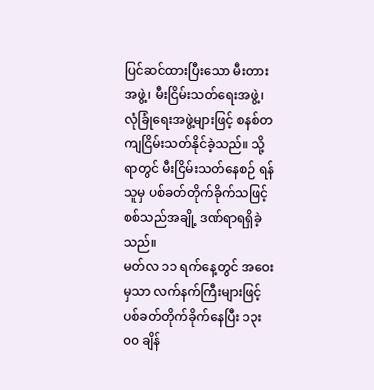ပြင်ဆင်ထားပြီးသော မီးတားအဖွဲ့၊ မီးငြိမ်းသတ်ရေးအဖွဲ့၊လုံခြုံရေးအဖွဲ့များဖြင့် စနစ်တကျငြိမ်းသတ်နိုင်ခဲ့သည်။ သို့ရာတွင် မီးငြိမ်းသတ်နေစဉ် ရန်သူမှ ပစ်ခတ်တိုက်ခိုက်သဖြင့် စစ်သည်အချို့ ဒဏ်ရာရရှိခဲ့သည်။
မတ်လ ၁၁ ရက်နေ့တွင် အဝေးမှသာ လက်နက်ကြီးများဖြင့် ပစ်ခတ်တိုက်ခိုက်နေပြီး ၁၃း၀၀ ချိန်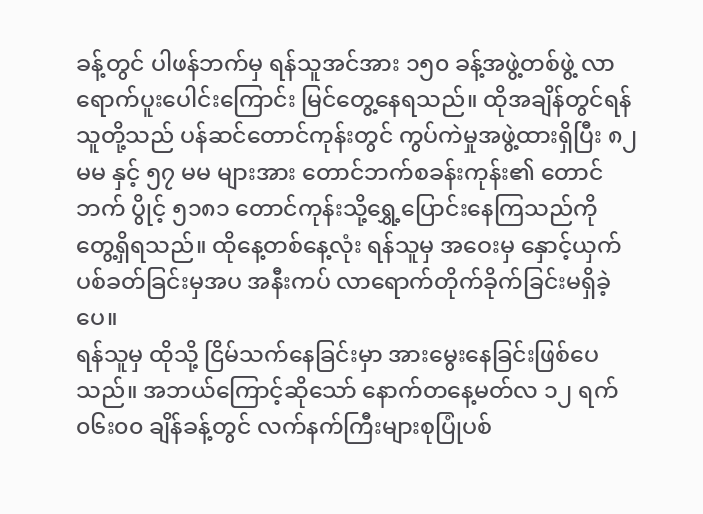ခန့်တွင် ပါဖန်ဘက်မှ ရန်သူအင်အား ၁၅၀ ခန့်အဖွဲ့တစ်ဖွဲ့ လာရောက်ပူးပေါင်းကြောင်း မြင်တွေ့နေရသည်။ ထိုအချိန်တွင်ရန်သူတို့သည် ပန်ဆင်တောင်ကုန်းတွင် ကွပ်ကဲမှုအဖွဲ့ထားရှိပြီး ၈၂ မမ နှင့် ၅၇ မမ များအား တောင်ဘက်စခန်းကုန်း၏ တောင်ဘက် ပွိုင့် ၅၁၈၁ တောင်ကုန်းသို့ရွှေ့ပြောင်းနေကြသည်ကို တွေ့ရှိရသည်။ ထိုနေ့တစ်နေ့လုံး ရန်သူမှ အဝေးမှ နှောင့်ယှက်ပစ်ခတ်ခြင်းမှအပ အနီးကပ် လာရောက်တိုက်ခိုက်ခြင်းမရှိခဲ့ပေ။
ရန်သူမှ ထိုသို့ ငြိမ်သက်နေခြင်းမှာ အားမွေးနေခြင်းဖြစ်ပေသည်။ အဘယ်ကြောင့်ဆိုသော် နောက်တနေ့မတ်လ ၁၂ ရက် ၀၆း၀၀ ချိန်ခန့်တွင် လက်နက်ကြီးများစုပြုံပစ်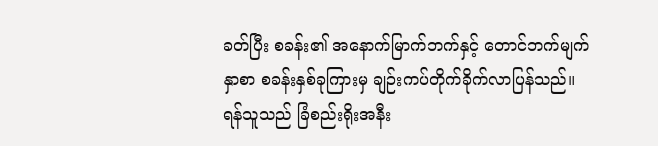ခတ်ပြီး စခန်း၏ အနောက်မြာက်ဘက်နှင့် တောင်ဘက်မျက်နှာစာ စခန်းနှစ်ခုကြားမှ ချဉ်းကပ်တိုက်ခိုက်လာပြန်သည်။ ရန်သူသည် ခြံစည်းရိုးအနီး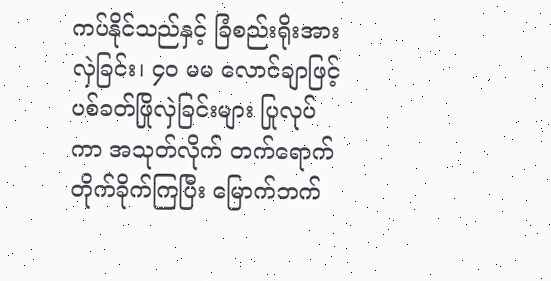ကပ်နိုင်သည်နှင့် ခြံစည်းရိုးအားလှဲခြင်း၊ ၄၀ မမ လောင်ချာဖြင့် ပစ်ခတ်ဖြိုလှဲခြင်းများ ပြုလုပ်ကာ အသုတ်လိုက် တက်ရောက်တိုက်ခိုက်ကြပြီး မြောက်ဘက်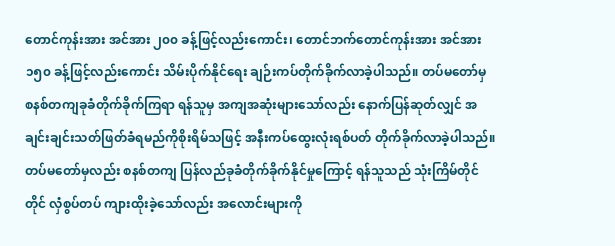တောင်ကုန်းအား အင်အား ၂၀၀ ခန့်ဖြင့်လည်းကောင်း၊ တောင်ဘက်တောင်ကုန်းအား အင်အား ၁၅၀ ခန့်ဖြင့်လည်းကောင်း သိမ်းပိုက်နိုင်ရေး ချဉ်းကပ်တိုက်ခိုက်လာခဲ့ပါသည်။ တပ်မတော်မှ စနစ်တကျခုခံတိုက်ခိုက်ကြရာ ရန်သူမှ အကျအဆုံးများသော်လည်း နောက်ပြန်ဆုတ်လျှင် အချင်းချင်းသတ်ဖြတ်ခံရမည်ကိုစိုးရိမ်သဖြင့် အနီးကပ်ထွေးလုံးရစ်ပတ် တိုက်ခိုက်လာခဲ့ပါသည်။ တပ်မတော်မှလည်း စနစ်တကျ ပြန်လည်ခုခံတိုက်ခိုက်နိုင်မှုကြောင့် ရန်သူသည် သုံးကြိမ်တိုင်တိုင် လှံစွပ်တပ် ကျားထိုးခဲ့သော်လည်း အလောင်းများကို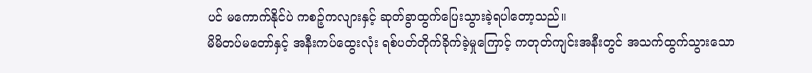ပင် မကောက်နိုင်ပဲ ကစဉ့်ကလျားနှင့် ဆုတ်ခွာထွက်ပြေးသွားခဲ့ရပါတော့သည်။
မိမိတပ်မတော်နှင့် အနီးကပ်ထွေးလုံး ရစ်ပတ်တိုက်ခိုက်ခဲ့မှုကြောင့် ကတုတ်ကျင်းအနီးတွင် အသက်ထွက်သွားသော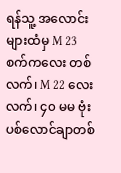ရန်သူ့ အလောင်းများထံမှ M 23 စက်ကလေး တစ်လက်၊ M 22 လေးလက်၊ ၄၀ မမ ဗုံးပစ်လောင်ချာတစ်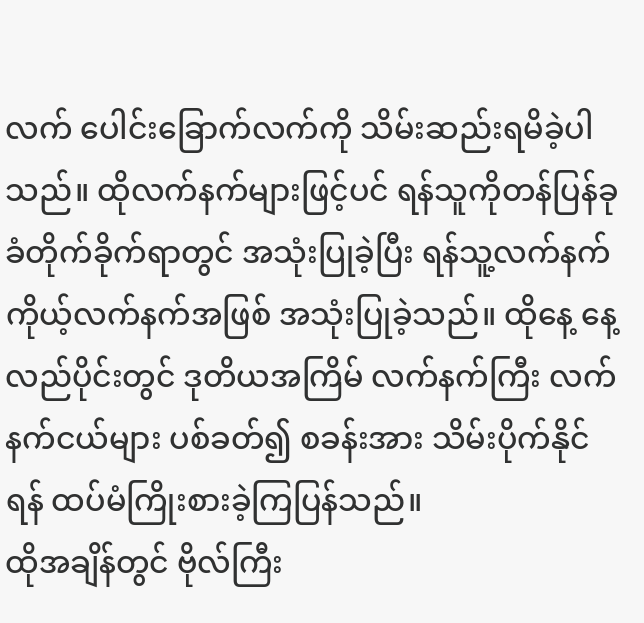လက် ပေါင်းခြောက်လက်ကို သိမ်းဆည်းရမိခဲ့ပါသည်။ ထိုလက်နက်များဖြင့်ပင် ရန်သူကိုတန်ပြန်ခုခံတိုက်ခိုက်ရာတွင် အသုံးပြုခဲ့ပြီး ရန်သူ့လက်နက် ကိုယ့်လက်နက်အဖြစ် အသုံးပြုခဲ့သည်။ ထိုနေ့ နေ့လည်ပိုင်းတွင် ဒုတိယအကြိမ် လက်နက်ကြီး လက်နက်ငယ်များ ပစ်ခတ်၍ စခန်းအား သိမ်းပိုက်နိုင်ရန် ထပ်မံကြိုးစားခဲ့ကြပြန်သည်။
ထိုအချိန်တွင် ဗိုလ်ကြီး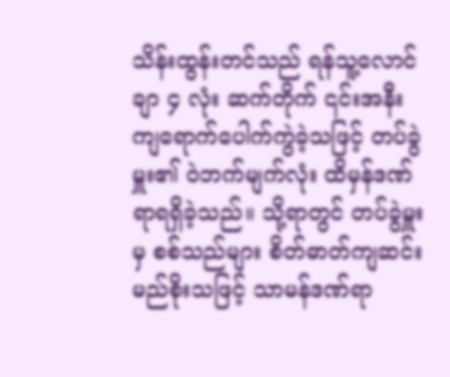သိန်းထွန်းတင်သည် ရန်သူ့လောင်ချာ ၄ လုံး ဆက်တိုက် ၎င်းအနီးကျရောက်ပေါက်ကွဲခဲ့သဖြင့် တပ်ခွဲမှူး၏ ဝဲဘက်မျက်လုံး ထိမှန်ဒဏ်ရာရရှိခဲ့သည်။ သို့ရာတွင် တပ်ခွဲမှူးမှ စစ်သည်များ စိတ်ဓာတ်ကျဆင်းမည်စိုးသဖြင့် သာမန်ဒဏ်ရာ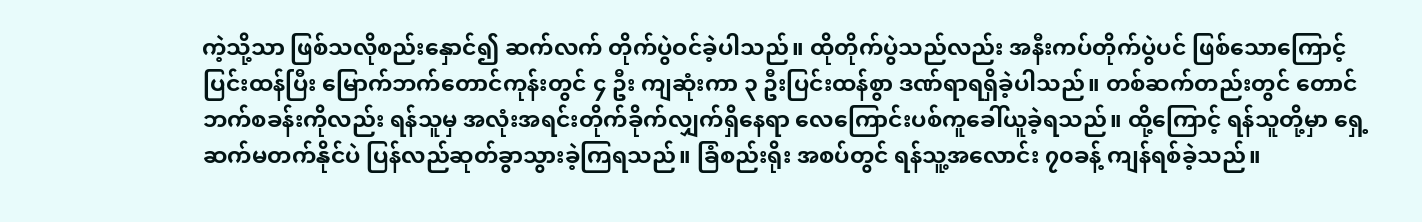ကဲ့သို့သာ ဖြစ်သလိုစည်းနှောင်၍ ဆက်လက် တိုက်ပွဲဝင်ခဲ့ပါသည်။ ထိုတိုက်ပွဲသည်လည်း အနီးကပ်တိုက်ပွဲပင် ဖြစ်သောကြောင့် ပြင်းထန်ပြီး မြောက်ဘက်တောင်ကုန်းတွင် ၄ ဦး ကျဆုံးကာ ၃ ဦးပြင်းထန်စွာ ဒဏ်ရာရရှိခဲ့ပါသည်။ တစ်ဆက်တည်းတွင် တောင်ဘက်စခန်းကိုလည်း ရန်သူမှ အလုံးအရင်းတိုက်ခိုက်လျှက်ရှိနေရာ လေကြောင်းပစ်ကူခေါ်ယူခဲ့ရသည်။ ထို့ကြောင့် ရန်သူတို့မှာ ရှေ့ဆက်မတက်နိုင်ပဲ ပြန်လည်ဆုတ်ခွာသွားခဲ့ကြရသည်။ ခြံစည်းရိုး အစပ်တွင် ရန်သူ့အလောင်း ၇၀ခန့် ကျန်ရစ်ခဲ့သည်။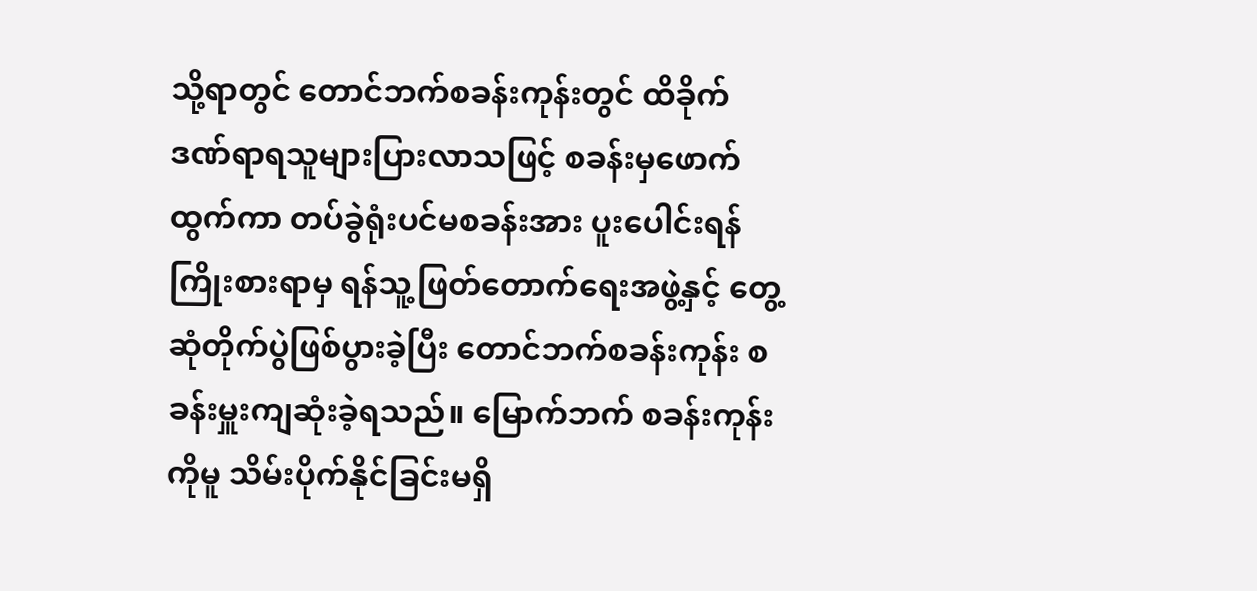သို့ရာတွင် တောင်ဘက်စခန်းကုန်းတွင် ထိခိုက်ဒဏ်ရာရသူများပြားလာသဖြင့် စခန်းမှဖောက်ထွက်ကာ တပ်ခွဲရုံးပင်မစခန်းအား ပူးပေါင်းရန်ကြိုးစားရာမှ ရန်သူ့ဖြတ်တောက်ရေးအဖွဲ့နှင့် တွေ့ဆုံတိုက်ပွဲဖြစ်ပွားခဲ့ပြီး တောင်ဘက်စခန်းကုန်း စခန်းမှူးကျဆုံးခဲ့ရသည်။ မြောက်ဘက် စခန်းကုန်းကိုမူ သိမ်းပိုက်နိုင်ခြင်းမရှိ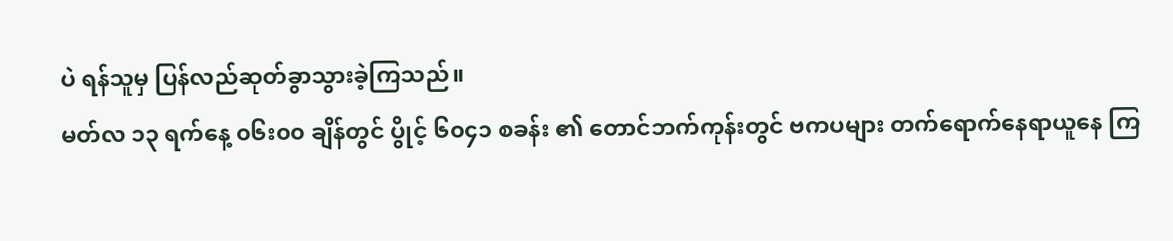ပဲ ရန်သူမှ ပြန်လည်ဆုတ်ခွာသွားခဲ့ကြသည်။
မတ်လ ၁၃ ရက်နေ့ ၀၆း၀၀ ချိန်တွင် ပွိုင့် ၆၀၄၁ စခန်း ၏ တောင်ဘက်ကုန်းတွင် ဗကပများ တက်ရောက်နေရာယူနေ ကြ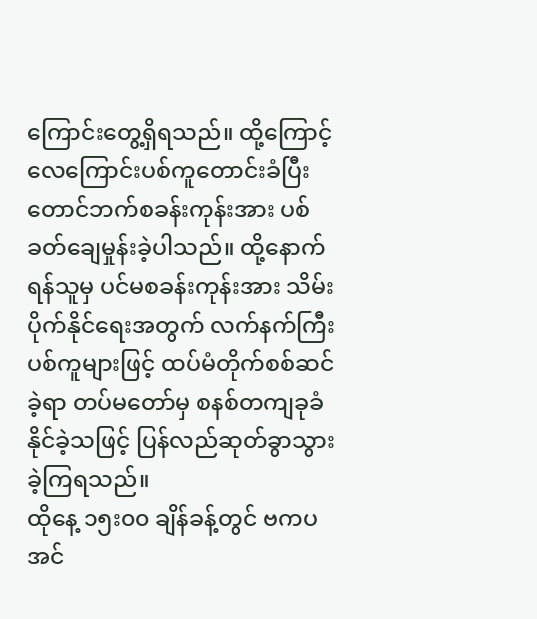ကြောင်းတွေ့ရှိရသည်။ ထို့ကြောင့် လေကြောင်းပစ်ကူတောင်းခံပြီး တောင်ဘက်စခန်းကုန်းအား ပစ်ခတ်ချေမှုန်းခဲ့ပါသည်။ ထို့နောက် ရန်သူမှ ပင်မစခန်းကုန်းအား သိမ်းပိုက်နိုင်ရေးအတွက် လက်နက်ကြီးပစ်ကူများဖြင့် ထပ်မံတိုက်စစ်ဆင်ခဲ့ရာ တပ်မတော်မှ စနစ်တကျခုခံ နိုင်ခဲ့သဖြင့် ပြန်လည်ဆုတ်ခွာသွားခဲ့ကြရသည်။
ထိုနေ့ ၁၅း၀၀ ချိန်ခန့်တွင် ဗကပ အင်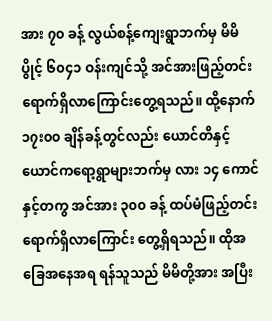အား ၇၀ ခန့် လွယ်စန့်ကျေးရွာဘက်မှ မိမိပွိုင့် ၆၀၄၁ ဝန်းကျင်သို့ အင်အားဖြည့်တင်းရောက်ရှိလာကြောင်းတွေ့ရသည်။ ထို့နောက် ၁၇း၀၀ ချိန်ခန့်တွင်လည်း ယောင်တိနှင့် ယောင်ကရော့ရွာများဘက်မှ လား ၁၄ ကောင်နှင့်တကွ အင်အား ၃၀၀ ခန့် ထပ်မံဖြည့်တင်းရောက်ရှိလာကြောင်း တွေ့ရှိရသည်။ ထိုအခြေအနေအရ ရန်သူသည် မိမိတို့အား အပြီး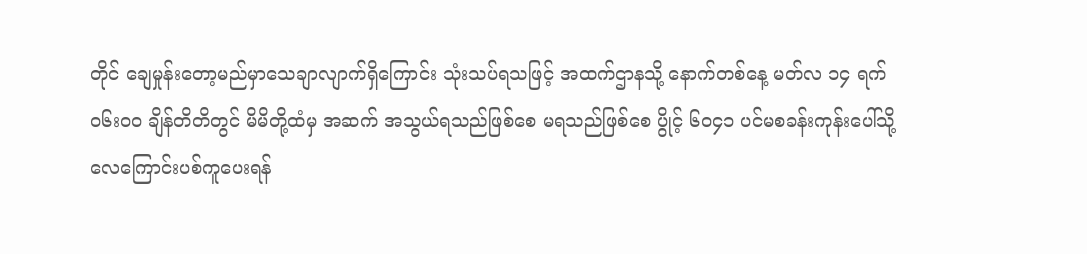တိုင် ချေမှုန်းတော့မည်မှာသေချာလျာက်ရှိကြောင်း သုံးသပ်ရသဖြင့် အထက်ဌာနသို့ နောက်တစ်နေ့ မတ်လ ၁၄ ရက် ၀၆း၀၀ ချိန်တိတိတွင် မိမိတို့ထံမှ အဆက် အသွယ်ရသည်ဖြစ်စေ မရသည်ဖြစ်စေ ပွိုင့် ၆၀၄၁ ပင်မစခန်းကုန်းပေါ်သို့ လေကြောင်းပစ်ကူပေးရန်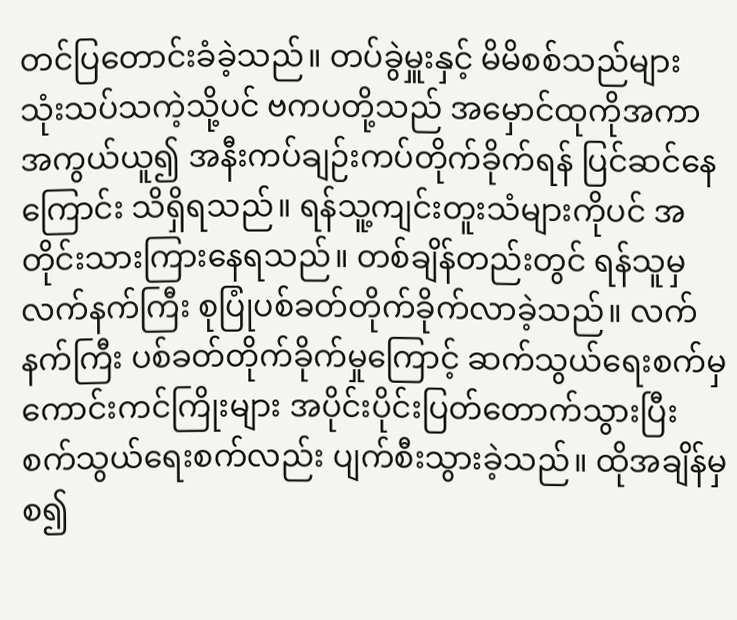တင်ပြတောင်းခံခဲ့သည်။ တပ်ခွဲမှူးနှင့် မိမိစစ်သည်များ သုံးသပ်သကဲ့သို့ပင် ဗကပတို့သည် အမှောင်ထုကိုအကာအကွယ်ယူ၍ အနီးကပ်ချဉ်းကပ်တိုက်ခိုက်ရန် ပြင်ဆင်နေကြောင်း သိရှိရသည်။ ရန်သူ့ကျင်းတူးသံများကိုပင် အတိုင်းသားကြားနေရသည်။ တစ်ချိန်တည်းတွင် ရန်သူမှ လက်နက်ကြီး စုပြုံပစ်ခတ်တိုက်ခိုက်လာခဲ့သည်။ လက်နက်ကြီး ပစ်ခတ်တိုက်ခိုက်မှုကြောင့် ဆက်သွယ်ရေးစက်မှ ကောင်းကင်ကြိုးများ အပိုင်းပိုင်းပြတ်တောက်သွားပြီး စက်သွယ်ရေးစက်လည်း ပျက်စီးသွားခဲ့သည်။ ထိုအချိန်မှစ၍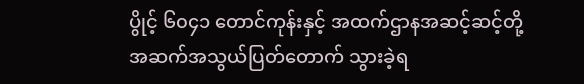ပွိုင့် ၆၀၄၁ တောင်ကုန်းနှင့် အထက်ဌာနအဆင့်ဆင့်တို့ အဆက်အသွယ်ပြတ်တောက် သွားခဲ့ရ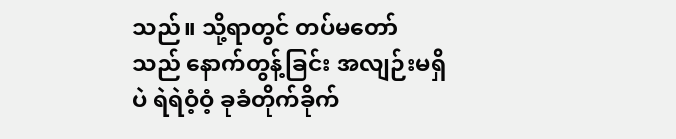သည်။ သို့ရာတွင် တပ်မတော်သည် နောက်တွန့်ခြင်း အလျဉ်းမရှိပဲ ရဲရဲဝံ့ဝံ့ ခုခံတိုက်ခိုက်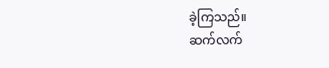ခဲ့ကြသည်။
ဆက်လက်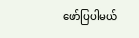ဖော်ပြပါမယ်